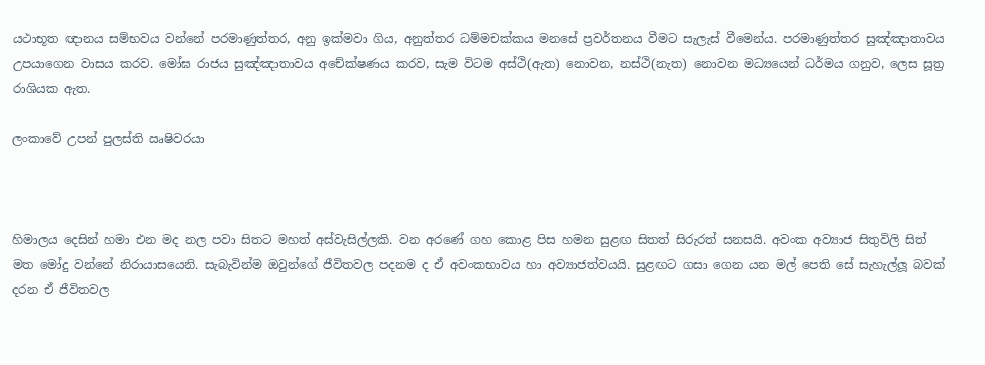යථාභූත ඥානය සම්භවය වන්නේ පරමාණුත්තර, අනු ඉක්මවා ගිය, අනුත්තර ධම්මචක්කය මනසේ ප්‍රවර්තනය වීමට සැලැස් වීමෙන්ය. පරමාණුත්තර සුඤ්ඤාතාවය උපයාගෙන වාසය කරව. මෝඝ රාජය සුඤ්ඤාතාවය අචේක්ෂණය කරව, සැම විටම අස්ථි(ඇත) නොවන, නස්ථි(නැත) නොවන මධ්‍යයෙන් ධර්මය ගනුව, ලෙස සූත්‍ර රාශියක ඇත.

ලංකාවේ උපන් පුලස්ති ඍෂිවරයා



හිමාලය දෙසින් හමා එන මද නල පවා සිතට මහත් අස්වැසිල්ලකි. වන අරණේ ගහ කොළ පිස හමන සුළඟ සිතත් සිරුරත් සනසයි. අවංක අව්‍යාජ සිතුවිලි සිත් මත මෝදු වන්නේ නිරායාසයෙනි. සැබැවින්ම ඔවුන්ගේ ජීවිතවල පදනම ද ඒ අවංකභාවය හා අව්‍යාජත්වයයි. සුළඟට ගසා ගෙන යන මල් පෙති සේ සැහැල්ලූ බවක් දරන ඒ ජීවිතවල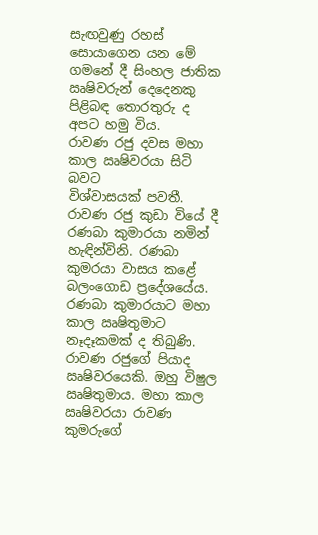සැඟවුණු රහස් සොයාගෙන යන මේ ගමනේ දී සිංහල ජාතික ඍෂිවරුන් දෙදෙනකු පිළිබඳ තොරතුරු ද අපට හමු විය.
රාවණ රජු දවස මහා කාල ඍෂිවරයා සිටි බවට
විශ්වාසයක් පවතී. රාවණ රජු කුඩා වියේ දී රණබා කුමාරයා නමින් හැඳින්විනි. රණබා කුමරයා වාසය කළේ බලංගොඩ ප්‍රදේශයේය. රණබා කුමාරයාට මහා කාල ඍෂිතුමාට නෑදෑකමක් ද තිබුණි.
රාවණ රජුගේ පියාද ඍෂිවරයෙකි. ඔහු විෂුල ඍෂිතුමාය. මහා කාල ඍෂිවරයා රාවණ කුමරුගේ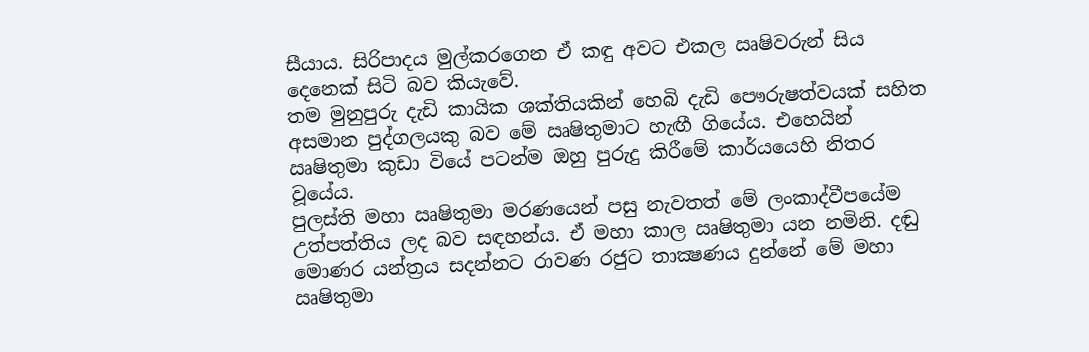සීයාය. සිරිපාදය මුල්කරගෙන ඒ කඳු අවට එකල ඍෂිවරුන් සිය දෙනෙක් සිටි බව කියැවේ.
තම මුනුපුරු දැඩි කායික ශක්තියකින් හෙබි දැඩි පෞරුෂත්වයක් සහිත අසමාන පුද්ගලයකු බව මේ ඍෂිතුමාට හැඟී ගියේය. එහෙයින් ඍෂිතුමා කුඩා වියේ පටන්ම ඔහු පුරුදු කිරීමේ කාර්යයෙහි නිතර වූයේය.
පුලස්ති මහා ඍෂිතුමා මරණයෙන් පසු නැවතත් මේ ලංකාද්වීපයේම උත්පත්තිය ලද බව සඳහන්ය. ඒ මහා කාල ඍෂිතුමා යන නමිනි. දඬු මොණර යන්ත්‍රය සදන්නට රාවණ රජුට තාක්‍ෂණය දුන්නේ මේ මහා ඍෂිතුමා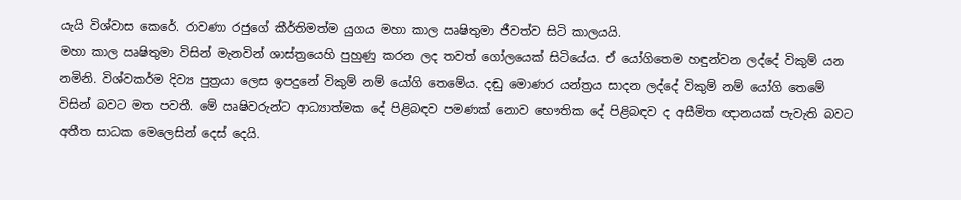යැයි විශ්වාස කෙරේ. රාවණා රජුගේ කීර්තිමත්ම යුගය මහා කාල ඍෂිතුමා ජීවත්ව සිටි කාලයයි.
මහා කාල ඍෂිතුමා විසින් මැනවින් ශාස්ත්‍රයෙහි පුහුණු කරන ලද තවත් ගෝලයෙක් සිටියේය. ඒ යෝගිතෙම හඳුන්වන ලද්දේ විකුම් යන නමිනි. විශ්වකර්ම දිව්‍ය පුත්‍රයා ලෙස ඉපදුනේ විකුම් නම් යෝගි තෙමේය. දඬු මොණර යන්ත්‍රය සාදන ලද්දේ විකුම් නම් යෝගි තෙමේ විසින් බවට මත පවතී. මේ ඍෂිවරුන්ට ආධ්‍යාත්මක දේ පිළිබඳව පමණක් නොව භෞතික දේ පිළිබඳව ද අසීමිත ඥානයක් පැවැති බවට අතීත සාධක මෙලෙසින් දෙස් දෙයි.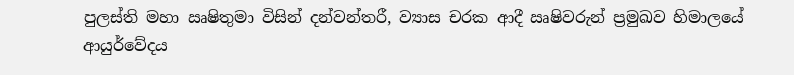පුලස්ති මහා ඍෂිතුමා විසින් දන්වන්තරී, ව්‍යාස චරක ආදී ඍෂිවරුන් ප්‍රමුඛව හිමාලයේ ආයුර්වේදය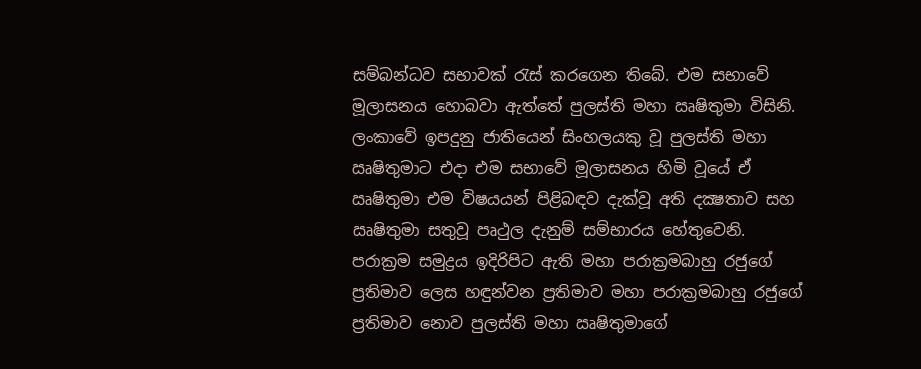සම්බන්ධව සභාවක් රැස් කරගෙන තිබේ. එම සභාවේ මූලාසනය හොබවා ඇත්තේ පුලස්ති මහා ඍෂිතුමා විසිනි. ලංකාවේ ඉපදුනු ජාතියෙන් සිංහලයකු වූ පුලස්ති මහා ඍෂිතුමාට එදා එම සභාවේ මූලාසනය හිමි වූයේ ඒ ඍෂිතුමා එම විෂයයන් පිළිබඳව දැක්වූ අති දක්‍ෂතාව සහ ඍෂිතුමා සතුවූ පෘථුල දැනුම් සම්භාරය හේතුවෙනි.
පරාක්‍රම සමුද්‍රය ඉදිරිපිට ඇති මහා පරාක්‍රමබාහු රජුගේ ප්‍රතිමාව ලෙස හඳුන්වන ප්‍රතිමාව මහා පරාක්‍රමබාහු රජුගේ ප්‍රතිමාව නොව පුලස්ති මහා ඍෂිතුමාගේ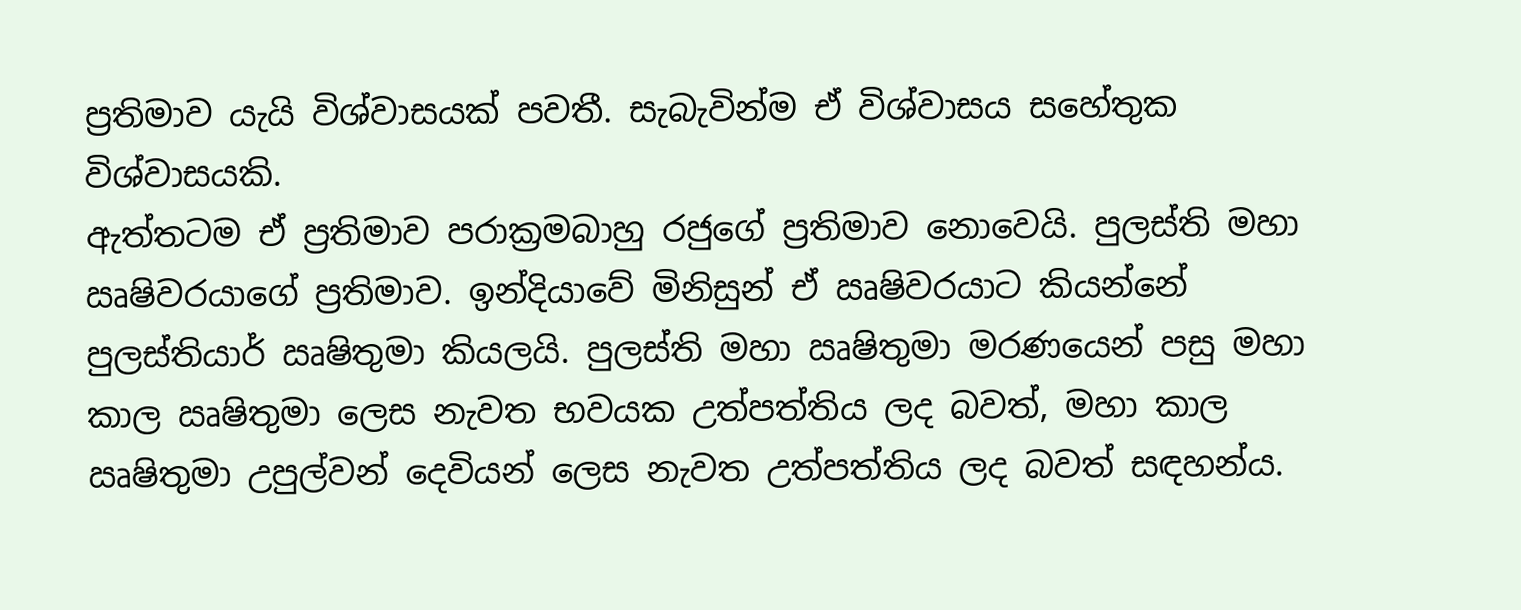ප්‍රතිමාව යැයි විශ්වාසයක් පවතී. සැබැවින්ම ඒ විශ්වාසය සහේතුක විශ්වාසයකි.
ඇත්තටම ඒ ප්‍රතිමාව පරාක්‍රමබාහු රජුගේ ප්‍රතිමාව නොවෙයි. පුලස්ති මහා ඍෂිවරයාගේ ප්‍රතිමාව. ඉන්දියාවේ මිනිසුන් ඒ ඍෂිවරයාට කියන්නේ පුලස්තියාර් ඍෂිතුමා කියලයි. පුලස්ති මහා ඍෂිතුමා මරණයෙන් පසු මහා කාල ඍෂිතුමා ලෙස නැවත භවයක උත්පත්තිය ලද බවත්, මහා කාල  ඍෂිතුමා උපුල්වන් දෙවියන් ලෙස නැවත උත්පත්තිය ලද බවත් සඳහන්ය.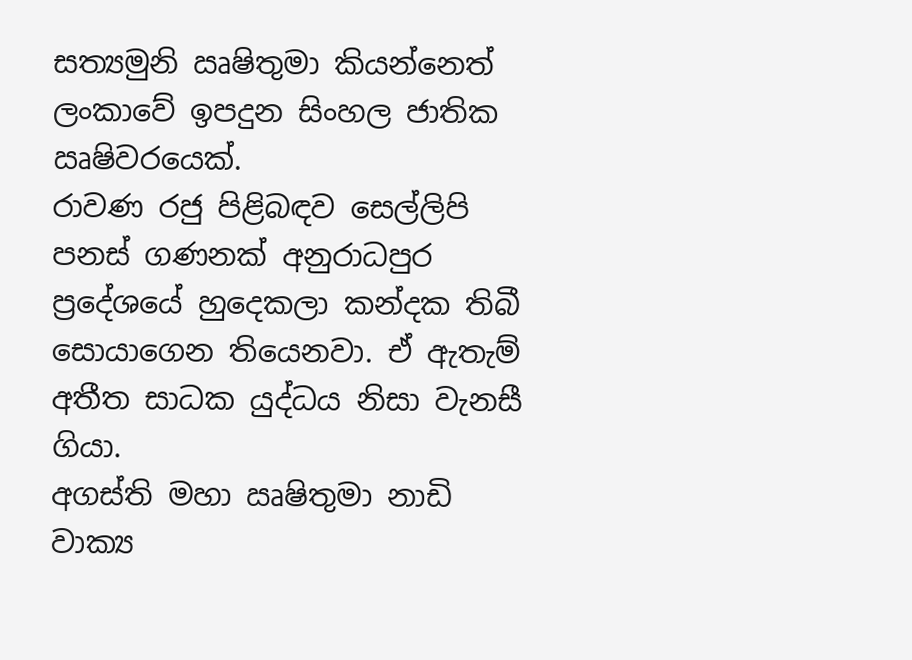සත්‍යමුනි ඍෂිතුමා කියන්නෙත් ලංකාවේ ඉපදුන සිංහල ජාතික ඍෂිවරයෙක්.
රාවණ රජු පිළිබඳව සෙල්ලිපි පනස් ගණනක් අනුරාධපුර ප්‍රදේශයේ හුදෙකලා කන්දක තිබී සොයාගෙන තියෙනවා. ඒ ඇතැම් අතීත සාධක යුද්ධය නිසා වැනසී ගියා.
අගස්ති මහා ඍෂිතුමා නාඩි වාක්‍ය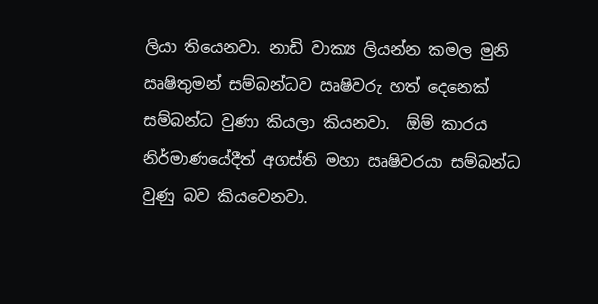ලියා තියෙනවා. නාඩි වාක්‍ය ලියන්න කමල මුනි ඍෂිතුමන් සම්බන්ධව ඍෂිවරු හත් දෙනෙක් සම්බන්ධ වුණා කියලා කියනවා.  ඕම් කාරය නිර්මාණයේදීත් අගස්ති මහා ඍෂිවරයා සම්බන්ධ වුණු බව කියවෙනවා.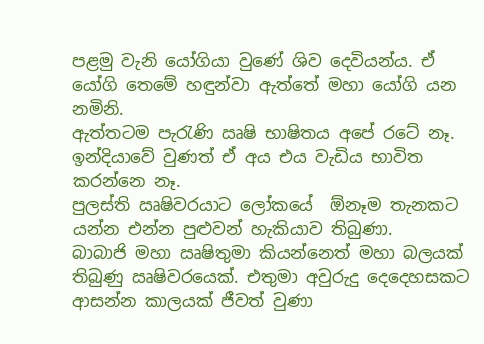පළමු වැනි යෝගියා වුණේ ශිව දෙවියන්ය. ඒ යෝගි තෙමේ හඳුන්වා ඇත්තේ මහා යෝගි යන නමිනි.
ඇත්තටම පැරැණි ඍෂි භාෂිතය අපේ රටේ නෑ. ඉන්දියාවේ වුණත් ඒ අය එය වැඩිය භාවිත කරන්නෙ නෑ.
පුලස්ති ඍෂිවරයාට ලෝකයේ  ඕනෑම තැනකට යන්න එන්න පුළුවන් හැකියාව තිබුණා.
බාබාජි මහා ඍෂිතුමා කියන්නෙත් මහා බලයක් තිබුණු ඍෂිවරයෙක්. එතුමා අවුරුදු දෙදෙහසකට ආසන්න කාලයක් ජීවත් වුණා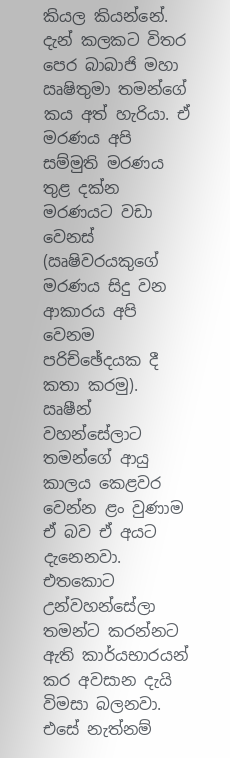කියල කියන්නේ. දැන් කලකට විතර පෙර බාබාජි මහා ඍෂිතුමා තමන්ගේ කය අත් හැරියා. ඒ මරණය අපි සම්මුති මරණය තුළ දක්න මරණයට වඩා වෙනස් (ඍෂිවරයකුගේ මරණය සිදු වන ආකාරය අපි වෙනම පරිච්ඡේදයක දී කතා කරමු).
ඍෂීන් වහන්සේලාට තමන්ගේ ආයු කාලය කෙළවර වෙන්න ළං වුණාම ඒ බව ඒ අයට දැනෙනවා. එතකොට උන්වහන්සේලා තමන්ට කරන්නට ඇති කාර්යභාරයන් කර අවසාන දැයි විමසා බලනවා. එසේ නැත්නම්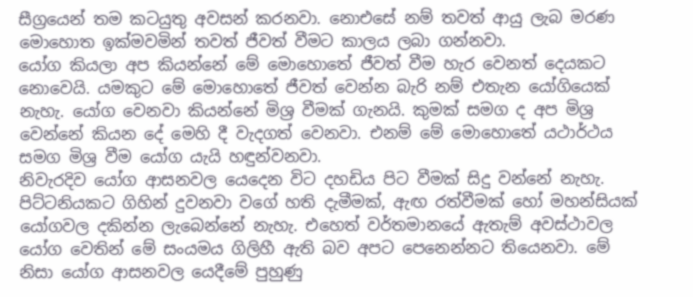සීග්‍රයෙන් තම කටයුතු අවසන් කරනවා. නොඑසේ නම් තවත් ආයු ලැබ මරණ මොහොත ඉක්මවමින් තවත් ජීවත් වීමට කාලය ලබා ගන්නවා.
යෝග කියලා අප කියන්නේ මේ මොහොතේ ජීවත් වීම හැර වෙනත් දෙයකට නොවෙයි. යමකුට මේ මොහොතේ ජීවත් වෙන්න බැරි නම් එතැන යෝගියෙක් නැහැ. යෝග වෙනවා කියන්නේ මිශ්‍ර වීමක් ගැනයි. කුමක් සමග ද අප මිශ්‍ර වෙන්නේ කියන දේ මෙහි දී වැදගත් වෙනවා. එනම් මේ මොහොතේ යථාර්ථය සමග මිශ්‍ර වීම යෝග යැයි හඳුන්වනවා.
නිවැරදිව යෝග ආසනවල යෙදෙන විට දහඩිය පිට වීමක් සිදු වන්නේ නැහැ. පිට්ටනියකට ගිහින් දුවනවා වගේ හති දැමීමක්, ඇඟ රත්වීමක් හෝ මහන්සියක් යෝගවල දකින්න ලැබෙන්නේ නැහැ. එහෙත් වර්තමානයේ ඇතැම් අවස්ථාවල යෝග වෙතින් මේ සංයමය ගිලිහී ඇති බව අපට පෙනෙන්නට තියෙනවා. මේ නිසා යෝග ආසනවල යෙදීමේ පුහුණු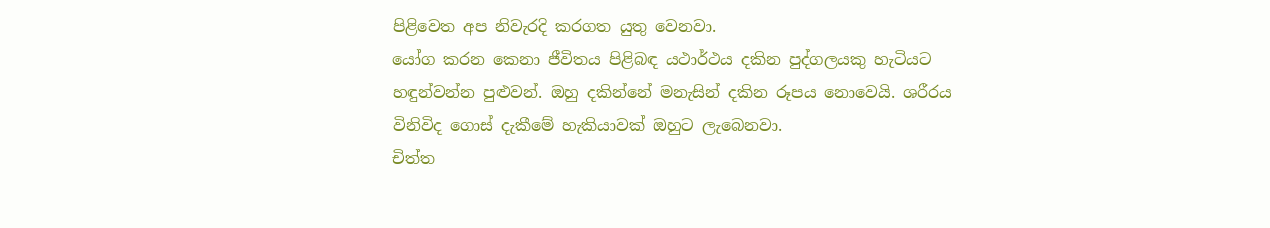පිළිවෙත අප නිවැරදි කරගත යුතු වෙනවා.
යෝග කරන කෙනා ජීවිතය පිළිබඳ යථාර්ථය දකින පුද්ගලයකු හැටියට හඳුන්වන්න පුළුවන්. ඔහු දකින්නේ මනැසින් දකින රූපය නොවෙයි. ශරීරය විනිවිද ගොස් දැකීමේ හැකියාවක් ඔහුට ලැබෙනවා.
චිත්ත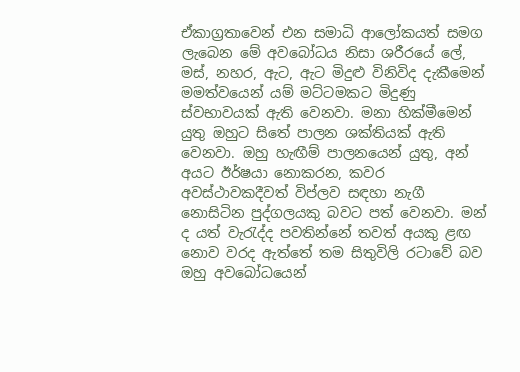ඒකාග්‍රතාවෙන් එන සමාධි ආලෝකයත් සමග ලැබෙන මේ අවබෝධය නිසා ශරීරයේ ලේ, මස්, නහර, ඇට, ඇට මිදුළු විනිවිද දැකීමෙන් මමත්වයෙන් යම් මට්ටමකට මිදුණු ස්වභාවයක් ඇති වෙනවා. මනා හික්මීමෙන් යුතු ඔහුට සිතේ පාලන ශක්තියක් ඇති වෙනවා. ඔහු හැඟීම් පාලනයෙන් යුතු, අන් අයට ඊර්ෂයා නොකරන, කවර අවස්ථාවකදීවත් විප්ලව සඳහා නැගී නොසිටින පුද්ගලයකු බවට පත් වෙනවා. මන් ද යත් වැරැද්ද පවතින්නේ තවත් අයකු ළඟ නොව වරද ඇත්තේ තම සිතුවිලි රටාවේ බව ඔහු අවබෝධයෙන්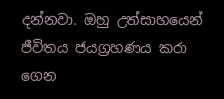දන්නවා. ඔහු උත්සාහයෙන් ජීවිතය ජයග්‍රහණය කරා ගෙන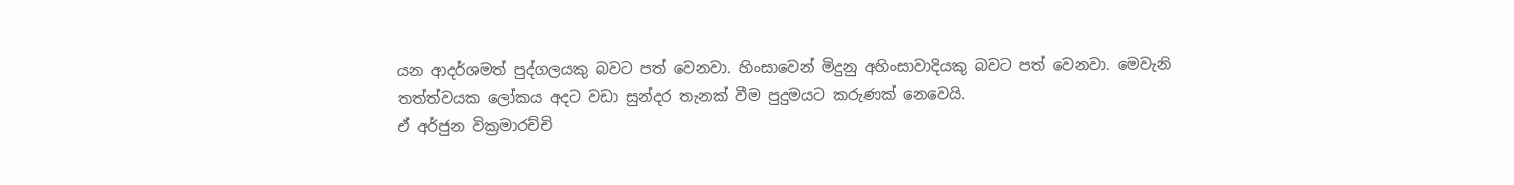යන ආදර්ශමත් පුද්ගලයකු බවට පත් වෙනවා. හිංසාවෙන් මිදුනු අහිංසාවාදියකු බවට පත් වෙනවා. මෙවැනි තත්ත්වයක ලෝකය අදට වඩා සුන්දර තැනක් වීම පුදුමයට කරුණක් නෙවෙයි.
ඒ අර්ජුන වික්‍රමාරච්චි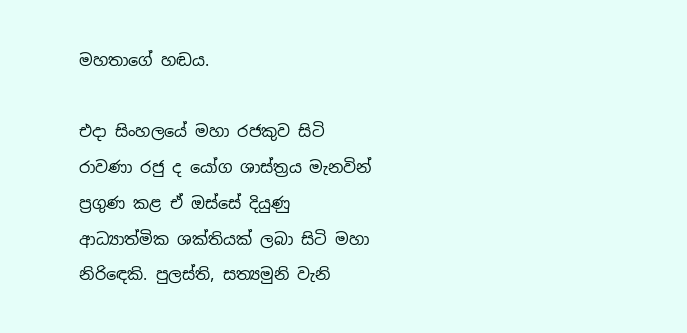මහතාගේ හඬය.

එදා සිංහලයේ මහා රජකුව සිටි රාවණා රජු ද යෝග ශාස්ත්‍රය මැනවින් ප්‍රගුණ කළ ඒ ඔස්සේ දියුණු ආධ්‍යාත්මික ශක්තියක් ලබා සිටි මහා නිරිඳෙකි. පුලස්ති, සත්‍යමුනි වැනි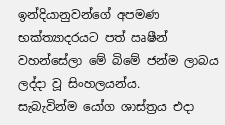ඉන්දියානුවන්ගේ අපමණ භක්ත්‍යාදරයට පත් ඍෂීන් වහන්සේලා මේ බිමේ ජන්ම ලාබය ලද්දා වූ සිංහලයන්ය.
සැබැවින්ම යෝග ශාස්ත්‍රය එදා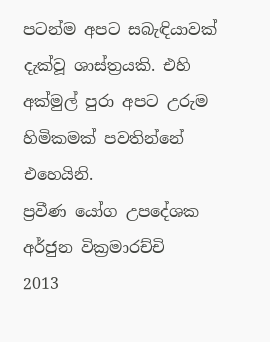පටන්ම අපට සබැඳියාවක් දැක්වූ ශාස්ත්‍රයකි. එහි අක්මුල් පුරා අපට උරුම හිමිකමක් පවතින්නේ එහෙයිනි.
ප්‍රවීණ යෝග උපදේශක අර්ජුන වික්‍රමාරච්චි
2013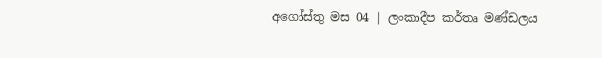අගෝස්තු මස 04 | ලංකාදීප කර්තෘ මණ්ඩලය